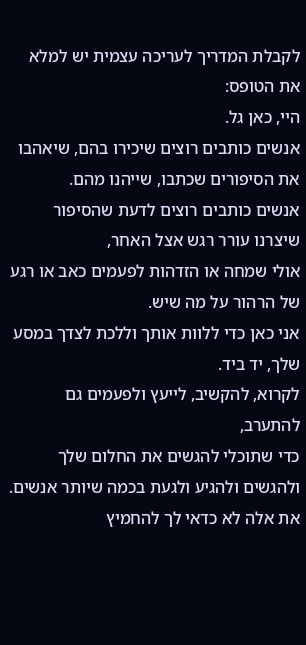לקבלת המדריך לעריכה עצמית יש למלא את הטופס:
היי, כאן גל.
אנשים כותבים רוצים שיכירו בהם, שיאהבו את הסיפורים שכתבו, שייהנו מהם.
אנשים כותבים רוצים לדעת שהסיפור שיצרנו עורר רגש אצל האחר,
אולי שמחה או הזדהות לפעמים כאב או רגע של הרהור על מה שיש.
אני כאן כדי ללוות אותך וללכת לצדך במסע שלך, יד ביד.
לקרוא, להקשיב, לייעץ ולפעמים גם להתערב,
כדי שתוכלי להגשים את החלום שלך ולהגשים ולהגיע ולגעת בכמה שיותר אנשים.
את אלה לא כדאי לך להחמיץ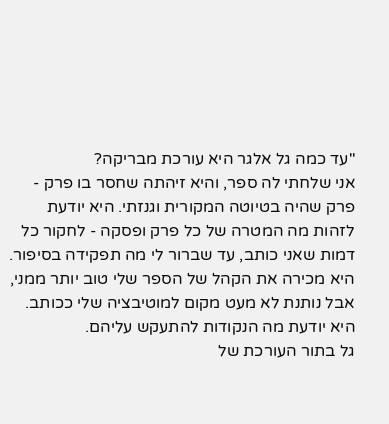"עד כמה גל אלגר היא עורכת מבריקה?
אני שלחתי לה ספר, והיא זיהתה שחסר בו פרק - פרק שהיה בטיוטה המקורית וגנזתי. היא יודעת לזהות מה המטרה של כל פרק ופסקה - לחקור כל דמות שאני כותב, עד שברור לי מה תפקידה בסיפור. היא מכירה את הקהל של הספר שלי טוב יותר ממני, אבל נותנת לא מעט מקום למוטיבציה שלי ככותב. היא יודעת מה הנקודות להתעקש עליהם.
גל בתור העורכת של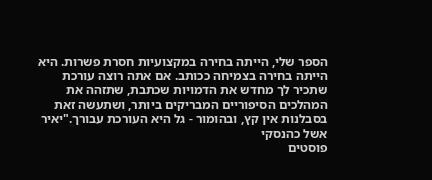הספר שלי, הייתה בחירה במקצועיות חסרת פשרות. היא הייתה בחירה בצמיחה ככותב. אם אתה רוצה עורכת שתכיר לך מחדש את הדמויות שכתבת, שתזהה את המהלכים הסיפוריים המבריקים ביותר, ושתעשה זאת בסבלנות אין קץ, ובהומור - גל היא העורכת עבורך."יאיר אשל כהנסקי
פוסטים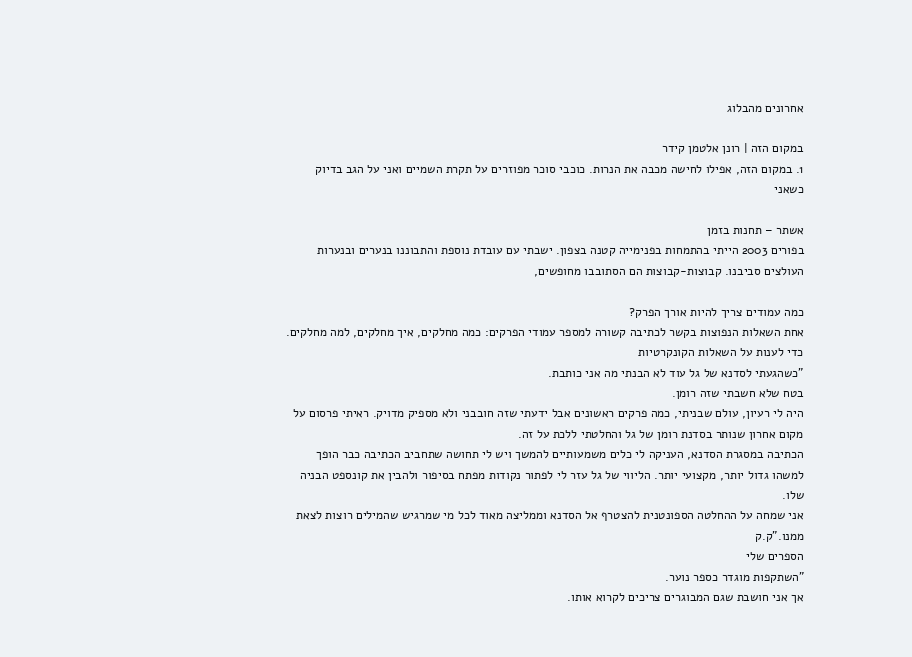אחרונים מהבלוג

במקום הזה | רונן אלטמן קידר
1. במקום הזה, אפילו לחישה מכבה את הנרות. כוכבי סוכר מפוזרים על תקרת השמיים ואני על הגב בדיוק כשאני

אשתר – תחנות בזמן
בפורים 2003 הייתי בהתמחות בפנימייה קטנה בצפון. ישבתי עם עובדת נוספת והתבוננו בנערים ובנערות העולצים סביבנו. קבוצות-קבוצות הם הסתובבו מחופשים,

כמה עמודים צריך להיות אורך הפרק?
אחת השאלות הנפוצות בקשר לכתיבה קשורה למספר עמודי הפרקים: כמה מחלקים, איך מחלקים, למה מחלקים. כדי לענות על השאלות הקונקרטיות
"כשהגעתי לסדנא של גל עוד לא הבנתי מה אני כותבת.
בטח שלא חשבתי שזה רומן.
היה לי רעיון, עולם שבניתי, כמה פרקים ראשונים אבל ידעתי שזה חובבני ולא מספיק מדויק. ראיתי פרסום על מקום אחרון שנותר בסדנת רומן של גל והחלטתי ללכת על זה.
הכתיבה במסגרת הסדנא, העניקה לי כלים משמעותיים להמשך ויש לי תחושה שתחביב הכתיבה כבר הופך למשהו גדול יותר, מקצועי יותר. הליווי של גל עזר לי לפתור נקודות מפתח בסיפור ולהבין את קונספט הבניה שלו.
אני שמחה על ההחלטה הספונטנית להצטרף אל הסדנא וממליצה מאוד לכל מי שמרגיש שהמילים רוצות לצאת ממנו."ק.ק
הספרים שלי
"השתקפות מוגדר כספר נוער.
אך אני חושבת שגם המבוגרים צריכים לקרוא אותו.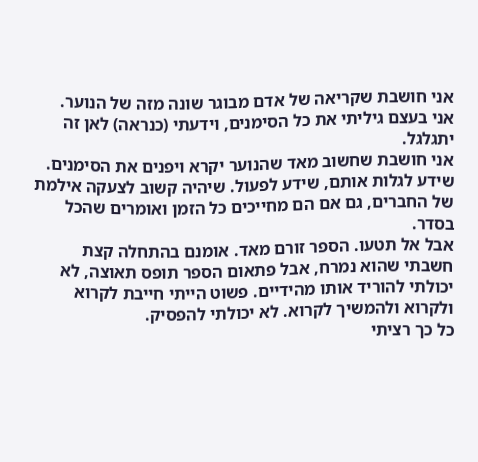אני חושבת שקריאה של אדם מבוגר שונה מזה של הנוער.
אני בעצם גיליתי את כל הסימנים, וידעתי (כנראה) לאן זה יתגלגל.
אני חושבת שחשוב מאד שהנוער יקרא ויפנים את הסימנים. שידע לגלות אותם, שידע לפעול. שיהיה קשוב לצעקה אילמת של החברים, גם אם הם מחייכים כל הזמן ואומרים שהכל בסדר.
אבל אל תטעו. הספר זורם מאד. אומנם בהתחלה קצת חשבתי שהוא נמרח, אבל פתאום הספר תופס תאוצה, לא יכולתי להוריד אותו מהידיים. פשוט הייתי חייבת לקרוא ולקרוא ולהמשיך לקרוא. לא יכולתי להפסיק.
כל כך רציתי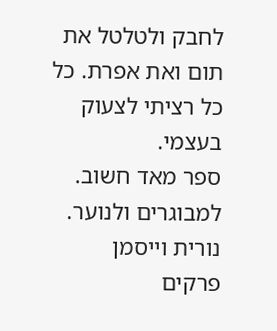לחבק ולטלטל את תום ואת אפרת. כל כל רציתי לצעוק בעצמי.
ספר מאד חשוב. למבוגרים ולנוער.
נורית וייסמן
פרקים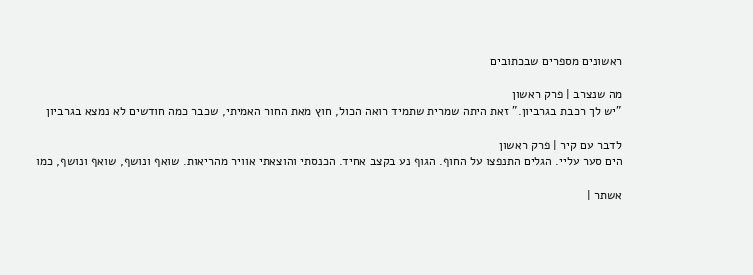ראשונים מספרים שבכתובים

מה שנצרב | פרק ראשון
"יש לך רכבת בגרביון." זאת היתה שמרית שתמיד רואה הכול, חוץ מאת החור האמיתי, שכבר כמה חודשים לא נמצא בגרביון

לדבר עם קיר | פרק ראשון
הים סער עליי. הגלים התנפצו על החוף. הגוף נע בקצב אחיד. הכנסתי והוצאתי אוויר מהריאות. שואף ונושף, שואף ונושף, כמו

אשתר |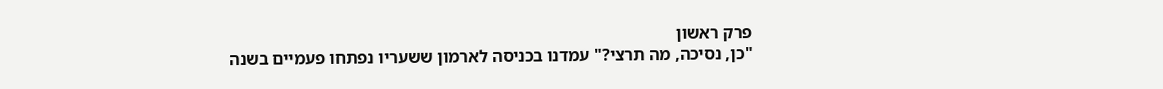פרק ראשון
"כן, נסיכה, מה תרצי?" עמדנו בכניסה לארמון ששעריו נפתחו פעמיים בשנה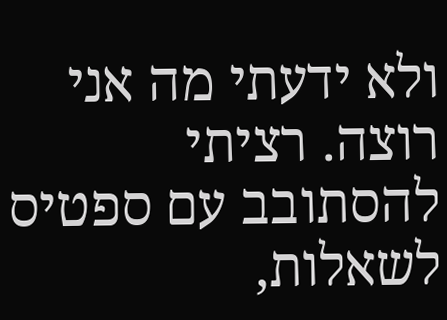ולא ידעתי מה אני רוצה. רציתי להסתובב עם ספטיס
לשאלות,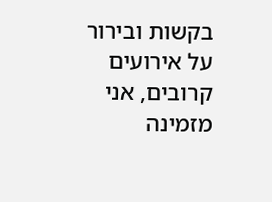בקשות ובירור על אירועים קרובים, אני מזמינה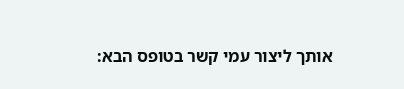אותך ליצור עמי קשר בטופס הבא: